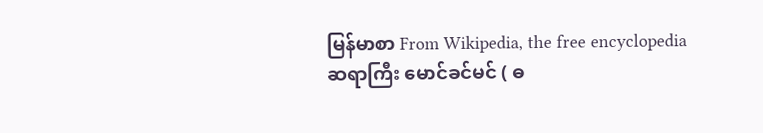မြန်မာစာ From Wikipedia, the free encyclopedia
ဆရာကြီး မောင်ခင်မင် ( ဓ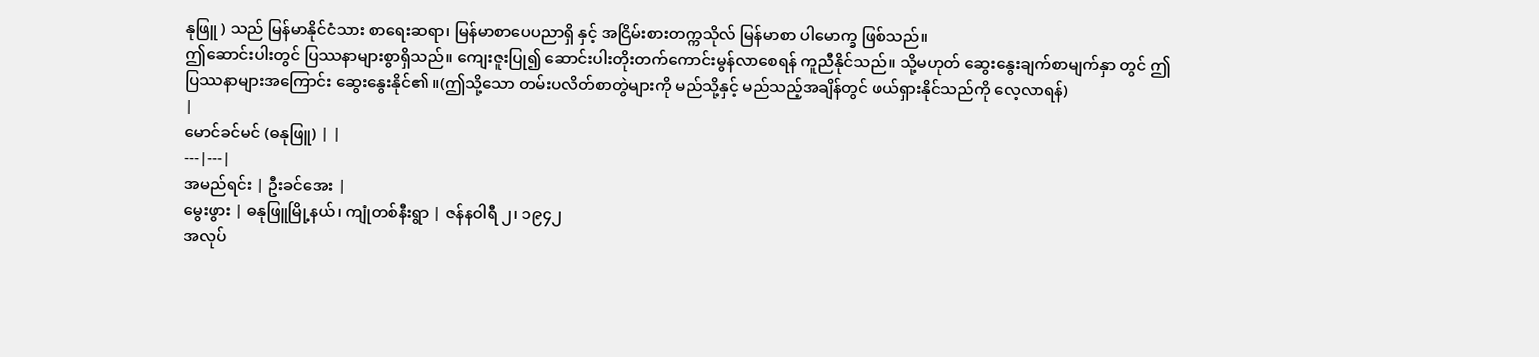နုဖြူ ) သည် မြန်မာနိုင်ငံသား စာရေးဆရာ၊ မြန်မာစာပေပညာရှိ နှင့် အငြိမ်းစားတက္ကသိုလ် မြန်မာစာ ပါမောက္ခ ဖြစ်သည်။
ဤဆောင်းပါးတွင် ပြဿနာများစွာရှိသည်။ ကျေးဇူးပြု၍ ဆောင်းပါးတိုးတက်ကောင်းမွန်လာစေရန် ကူညီနိုင်သည်။ သို့မဟုတ် ဆွေးနွေးချက်စာမျက်နှာ တွင် ဤပြဿနာများအကြောင်း ဆွေးနွေးနိုင်၏ ။(ဤသို့သော တမ်းပလိတ်စာတွဲများကို မည်သို့နှင့် မည်သည့်အချိန်တွင် ဖယ်ရှားနိုင်သည်ကို လေ့လာရန်)
|
မောင်ခင်မင် (ဓနုဖြူ) | |
---|---|
အမည်ရင်း | ဦးခင်အေး |
မွေးဖွား | ဓနုဖြူမြို့နယ်၊ ကျုံတစ်နီးရွာ | ဇန်နဝါရီ ၂၊ ၁၉၄၂
အလုပ်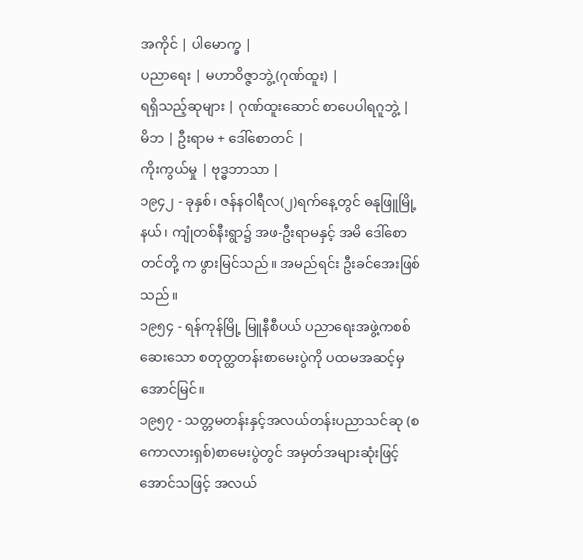အကိုင် | ပါမောက္ခ |
ပညာရေး | မဟာဝိဇ္ဇာဘွဲ့(ဂုဏ်ထူး) |
ရရှိသည့်ဆုများ | ဂုဏ်ထူးဆောင် စာပေပါရဂူဘွဲ့ |
မိဘ | ဦးရာမ + ဒေါ်စောတင် |
ကိုးကွယ်မှု | ဗုဒ္ဓဘာသာ |
၁၉၄၂ - ခုနှစ်၊ ဇန်နဝါရီလ(၂)ရက်နေ့တွင် ဓနုဖြူမြို့နယ်၊ ကျုံတစ်နီးရွာ၌ အဖ-ဦးရာမနှင့် အမိ ဒေါ်စောတင်တို့ က ဖွားမြင်သည်။ အမည်ရင်း ဦးခင်အေးဖြစ်သည်။
၁၉၅၄ - ရန်ကုန်မြို့ မြူနီစီပယ် ပညာရေးအဖွဲ့ကစစ်ဆေးသော စတုတ္ထတန်းစာမေးပွဲကို ပထမအဆင့်မှ အောင်မြင်။
၁၉၅၇ - သတ္တမတန်းနှင့်အလယ်တန်းပညာသင်ဆု (စကောလားရှစ်)စာမေးပွဲတွင် အမှတ်အများဆုံးဖြင့် အောင်သဖြင့် အလယ်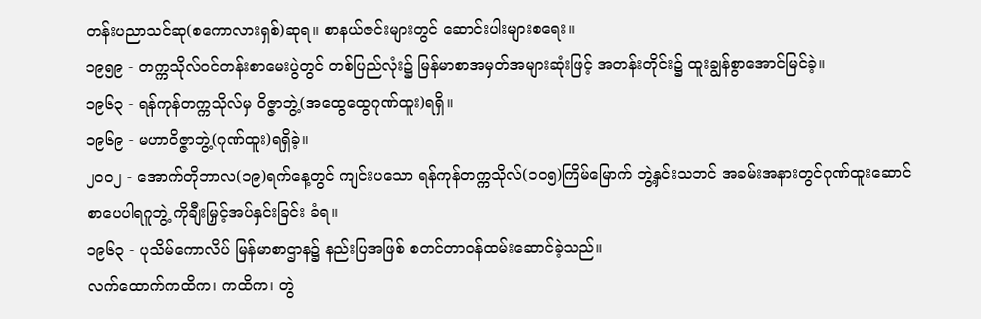တန်းပညာသင်ဆု(စကောလားရှစ်)ဆုရ။ စာနယ်ဇင်းများတွင် ဆောင်းပါးများစရေး။
၁၉၅၉ - တက္ကသိုလ်ဝင်တန်းစာမေးပွဲတွင် တစ်ပြည်လုံး၌ မြန်မာစာအမှတ်အများဆုံးဖြင့် အတန်းတိုင်း၌ ထူးချွန်စွာအောင်မြင်ခဲ့။
၁၉၆၃ - ရန်ကုန်တက္ကသိုလ်မှ ဝိဇ္ဇာဘွဲ့(အထွေထွေဂုဏ်ထူး)ရရှိ။
၁၉၆၉ - မဟာဝိဇ္ဇာဘွဲ့(ဂုဏ်ထူး)ရရှိခဲ့။
၂၀၀၂ - အောက်တိုဘာလ(၁၉)ရက်နေ့တွင် ကျင်းပသော ရန်ကုန်တက္ကသိုလ်(၁၀၅)ကြိမ်မြောက် ဘွဲ့နှင်းသဘင် အခမ်းအနားတွင်ဂုဏ်ထူးဆောင် စာပေပါရဂူဘွဲ့ ကိုချီးမြှင့်အပ်နှင်းခြင်း ခံရ။
၁၉၆၃ - ပုသိမ်ကောလိပ် မြန်မာစာဌာန၌ နည်းပြအဖြစ် စတင်တာဝန်ထမ်းဆောင်ခဲ့သည်။
လက်ထောက်ကထိက၊ ကထိက၊ တွဲ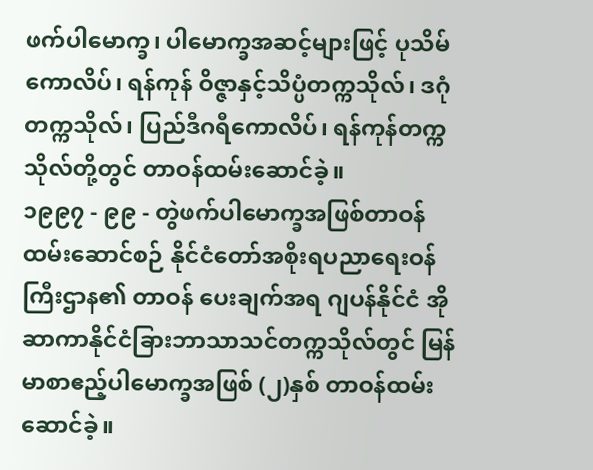ဖက်ပါမောက္ခ၊ ပါမောက္ခအဆင့်များဖြင့် ပုသိမ် ကောလိပ်၊ ရန်ကုန် ဝိဇ္ဇာနှင့်သိပ္ပံတက္ကသိုလ်၊ ဒဂုံတက္ကသိုလ်၊ ပြည်ဒီဂရီကောလိပ်၊ ရန်ကုန်တက္ကသိုလ်တို့တွင် တာဝန်ထမ်းဆောင်ခဲ့။
၁၉၉၇ - ၉၉ - တွဲဖက်ပါမောက္ခအဖြစ်တာဝန်ထမ်းဆောင်စဉ် နိုင်ငံတော်အစိုးရပညာရေးဝန်ကြီးဌာန၏ တာဝန် ပေးချက်အရ ဂျပန်နိုင်ငံ အိုဆာကာနိုင်ငံခြားဘာသာသင်တက္ကသိုလ်တွင် မြန်မာစာဧည့်ပါမောက္ခအဖြစ် (၂)နှစ် တာဝန်ထမ်းဆောင်ခဲ့။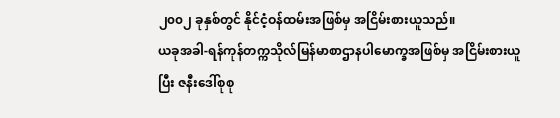၂၀၀၂ ခုနှစ်တွင် နိုင်ငံ့ဝန်ထမ်းအဖြစ်မှ အငြိမ်းစားယူသည်။
ယခုအခါ-ရန်ကုန်တက္ကသိုလ်မြန်မာစာဌာနပါမောက္ခအဖြစ်မှ အငြိမ်းစားယူပြီး ဇနီးဒေါ်စုစု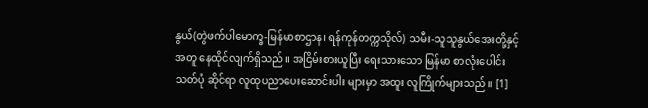နွယ်(တွဲဖက်ပါမောက္ခ-မြန်မာစာဌာန၊ ရန်ကုန်တက္ကသိုလ်) သမီး-သူသူနွယ်အေးတို့နှင့်အတူ နေထိုင်လျက်ရှိသည်။ အငြိမ်းစားယူပြီး ရေးသားသော မြန်မာ စာလုံးပေါင်းသတ်ပုံ ဆိုင်ရာ လူထုပညာပေးဆောင်းပါး များမှာ အထူး လူကြိုက်များသည်။ [1]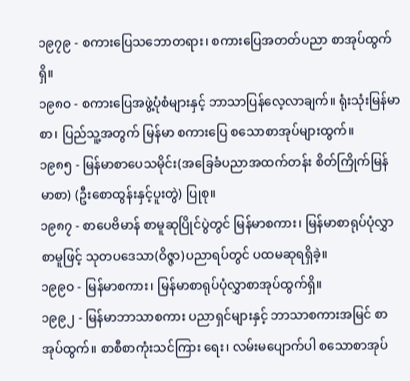၁၉၇၉ - စကားပြေသဘောတရား၊ စကားပြေအတတ်ပညာ စာအုပ်ထွက်ရှိ။
၁၉၈ဝ - စကားပြေအဖွဲ့ပုံစံများနှင့် ဘာသာပြန်လေ့လာချက်။ ရုံးသုံးမြန်မာစာ၊ ပြည်သူ့အတွက် မြန်မာ စကားပြေ စသောစာအုပ်များထွက်။
၁၉၈၅ - မြန်မာစာပေသမိုင်း(အခြေခံပညာအထက်တန်း စိတ်ကြိုက်မြန်မာစာ) (ဦးစောထွန်းနှင့်ပူးတွဲ) ပြုစု။
၁၉၈၇ - စာပေဗိမာန် စာမူဆုပြိုင်ပွဲတွင် မြန်မာစကား၊ မြန်မာစာရုပ်ပုံလွှာ စာမူဖြင့် သုတပဒေသာ(ဝိဇ္ဇာ)ပညာရပ်တွင် ပထမဆုရရှိခဲ့။
၁၉၉ဝ - မြန်မာစကား၊ မြန်မာစာရုပ်ပုံလွှာစာအုပ်ထွက်ရှိ။
၁၉၉၂ - မြန်မာဘာသာစကား ပညာရှင်များနှင့် ဘာသာစကားအမြင် စာအုပ်ထွက်။ စာစီစာကုံးသင်ကြား ရေး၊ လမ်းမပျောက်ပါ စသောစာအုပ်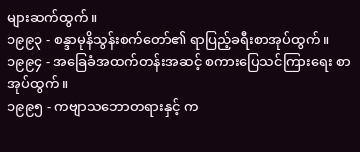များဆက်ထွက်။
၁၉၉၃ - စန္ဒာမုနိသွန်းစက်တော်၏ ရာပြည့်ခရီးစာအုပ်ထွက်။
၁၉၉၄ - အခြေခံအထက်တန်းအဆင့် စကားပြေသင်ကြားရေး စာအုပ်ထွက်။
၁၉၉၅ - ကဗျာသဘောတရားနှင့် က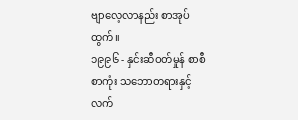ဗျာလေ့လာနည်း စာအုပ်ထွက်။
၁၉၉၆ - နှင်းဆီဝတ်မှုန် စာစီစာကုံး သဘောတရားနှင့်လက်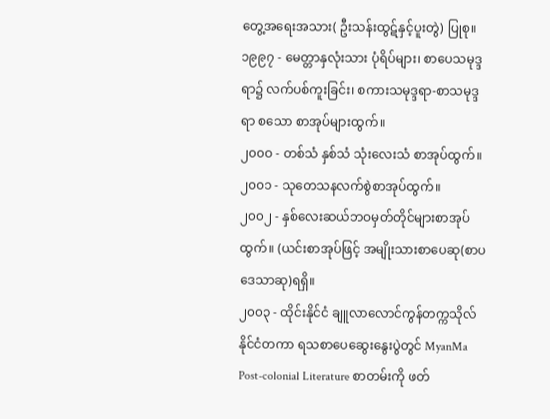တွေ့အရေးအသား( ဦးသန်းထွဋ်နှင့်ပူးတွဲ) ပြုစု။
၁၉၉၇ - မေတ္တာနှလုံးသား ပုံရိပ်များ၊ စာပေသမုဒ္ဒရာ၌ လက်ပစ်ကူးခြင်း၊ စကားသမုဒ္ဒရာ-စာသမုဒ္ဒရာ စသော စာအုပ်များထွက်။
၂၀၀ဝ - တစ်သံ နှစ်သံ သုံးလေးသံ စာအုပ်ထွက်။
၂၀၀၁ - သုတေသနလက်စွဲစာအုပ်ထွက်။
၂၀၀၂ - နှစ်လေးဆယ်ဘဝမှတ်တိုင်များစာအုပ်ထွက်။ (ယင်းစာအုပ်ဖြင့် အမျိုးသားစာပေဆု(စာပဒေသာဆု)ရရှိ။
၂၀၀၃ - ထိုင်းနိုင်ငံ ချူလာလောင်ကွန်တက္ကသိုလ် နိုင်ငံတကာ ရသစာပေဆွေးနွေးပွဲတွင် MyanMa Post-colonial Literature စာတမ်းကို ဖတ်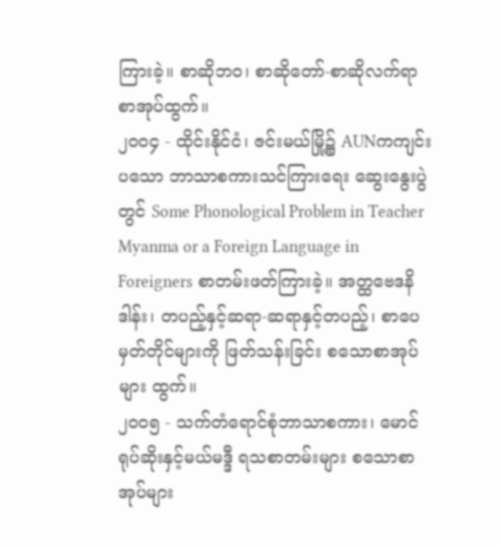ကြားခဲ့။ စာဆိုဘဝ၊ စာဆိုတော်-စာဆိုလက်ရာ စာအုပ်ထွက်။
၂၀၀၄ - ထိုင်းနိုင်ငံ၊ ဇင်းမယ်မြို့၌ AUNကကျင်းပသော ဘာသာစကားသင်ကြားရေး ဆွေးနွေးပွဲတွင် Some Phonological Problem in Teacher Myanma or a Foreign Language in Foreigners စာတမ်းဖတ်ကြားခဲ့။ အတ္ထဗေဒနိဒါန်း၊ တပည့်နှင့်ဆရာ-ဆရာနှင့်တပည့်၊ စာပေမှတ်တိုင်များကို ဖြတ်သန်းခြင်း စသောစာအုပ်များ ထွက်။
၂၀၀၅ - သက်တံရောင်စုံဘာသာစကား၊ မောင်ရုပ်ဆိုးနှင့်မယ်မဒ္ဒီ ရသစာတမ်းများ စသောစာအုပ်များ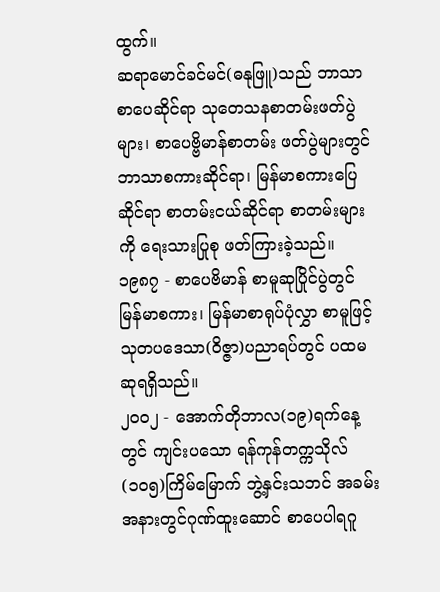ထွက်။
ဆရာမောင်ခင်မင်(ဓနုဖြူ)သည် ဘာသာစာပေဆိုင်ရာ သုတေသနစာတမ်းဖတ်ပွဲများ၊ စာပေဗ္ဗိမာန်စာတမ်း ဖတ်ပွဲများတွင် ဘာသာစကားဆိုင်ရာ၊ မြန်မာစကားပြေဆိုင်ရာ စာတမ်းငယ်ဆိုင်ရာ စာတမ်းများကို ရေးသားပြုစု ဖတ်ကြားခဲ့သည်။
၁၉၈၇ - စာပေဗိမာန် စာမူဆုပြိုင်ပွဲတွင် မြန်မာစကား၊ မြန်မာစာရုပ်ပုံလွှာ စာမူဖြင့် သုတပဒေသာ(ဝိဇ္ဇာ)ပညာရပ်တွင် ပထမဆုရရှိသည်။
၂၀၀၂ - အောက်တိုဘာလ(၁၉)ရက်နေ့တွင် ကျင်းပသော ရန်ကုန်တက္ကသိုလ်(၁၀၅)ကြိမ်မြောက် ဘွဲ့နှင်းသဘင် အခမ်းအနားတွင်ဂုဏ်ထူးဆောင် စာပေပါရဂူ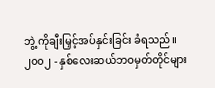ဘွဲ့ ကိုချီးမြှင့်အပ်နှင်းခြင်း ခံရသည်။
၂၀၀၂ - နှစ်လေးဆယ်ဘဝမှတ်တိုင်များ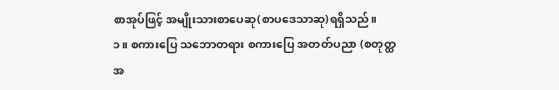စာအုပ်ဖြင့် အမျိုးသားစာပေဆု(စာပဒေသာဆု)ရရှိသည်။
၁။ စကားပြေ သဘောတရား စကားပြေ အတတ်ပညာ (စတုတ္ထအ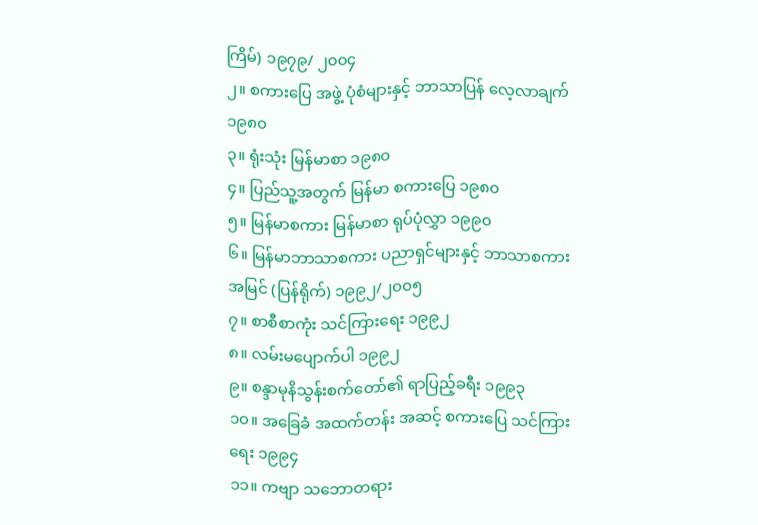ကြိမ်) ၁၉၇၉/ ၂၀၀၄
၂။ စကားပြေ အဖွဲ့ ပုံစံများနှင့် ဘာသာပြန် လေ့လာချက် ၁၉၈၀
၃။ ရုံးသုံး မြန်မာစာ ၁၉၈၀
၄။ ပြည်သူ့အတွက် မြန်မာ စကားပြေ ၁၉၈၀
၅။ မြန်မာစကား မြန်မာစာ ရုပ်ပုံလွှာ ၁၉၉၀
၆။ မြန်မာဘာသာစကား ပညာရှင်များနှင့် ဘာသာစကား အမြင် (ပြန်ရိုက်) ၁၉၉၂/၂၀၀၅
၇။ စာစီစာကုံး သင်ကြားရေး ၁၉၉၂
၈။ လမ်းမပျောက်ပါ ၁၉၉၂
၉။ စန္ဒာမုနိသွန်းစက်တော်၏ ရာပြည့်ခရီး ၁၉၉၃
၁၀။ အခြေခံ အထက်တန်း အဆင့် စကားပြေ သင်ကြားရေး ၁၉၉၄
၁၁။ ကဗျာ သဘောတရား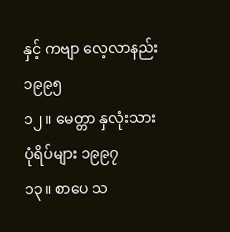နှင့် ကဗျာ လေ့လာနည်း ၁၉၉၅
၁၂။ မေတ္တာ နှလုံးသား ပုံရိပ်များ ၁၉၉၇
၁၃။ စာပေ သ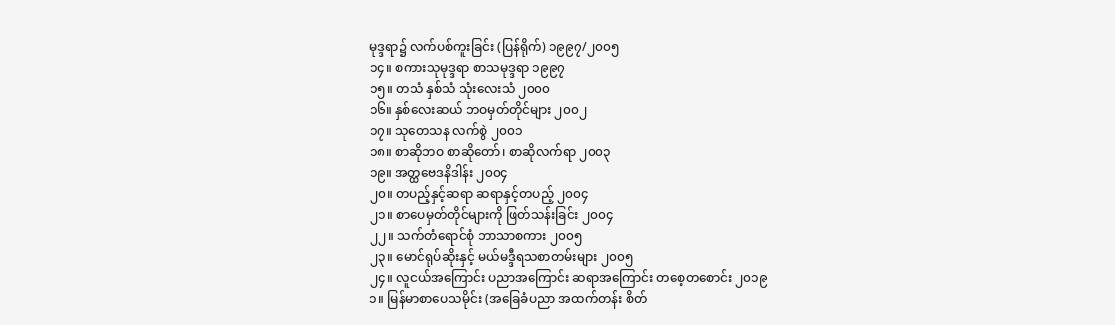မုဒ္ဒရာ၌ လက်ပစ်ကူးခြင်း (ပြန်ရိုက်) ၁၉၉၇/၂၀၀၅
၁၄။ စကားသုမုဒ္ဒရာ စာသမုဒ္ဒရာ ၁၉၉၇
၁၅။ တသံ နှစ်သံ သုံးလေးသံ ၂၀၀၀
၁၆။ နှစ်လေးဆယ် ဘဝမှတ်တိုင်များ ၂၀၀၂
၁၇။ သုတေသန လက်စွဲ ၂၀၀၁
၁၈။ စာဆိုဘဝ စာဆိုတော်၊ စာဆိုလက်ရာ ၂၀၀၃
၁၉။ အတ္ထဗေဒနိဒါန်း ၂၀၀၄
၂၀။ တပည့်နှင့်ဆရာ ဆရာနှင့်တပည့် ၂၀၀၄
၂၁။ စာပေမှတ်တိုင်များကို ဖြတ်သန်းခြင်း ၂၀၀၄
၂၂။ သက်တံရောင်စုံ ဘာသာစကား ၂၀၀၅
၂၃။ မောင်ရုပ်ဆိုးနှင့် မယ်မဒ္ဒီရသစာတမ်းများ ၂၀၀၅
၂၄။ လူငယ်အကြောင်း ပညာအကြောင်း ဆရာအကြောင်း တစေ့တစောင်း ၂၀၁၉
၁။ မြန်မာစာပေသမိုင်း (အခြေခံပညာ အထက်တန်း စိတ်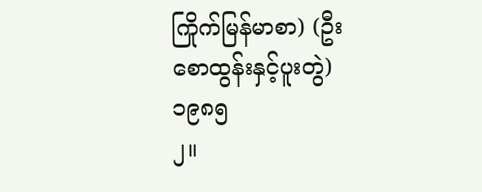ကြိုက်မြန်မာစာ) (ဦးစောထွန်းနှင့်ပူးတွဲ) ၁၉၈၅
၂။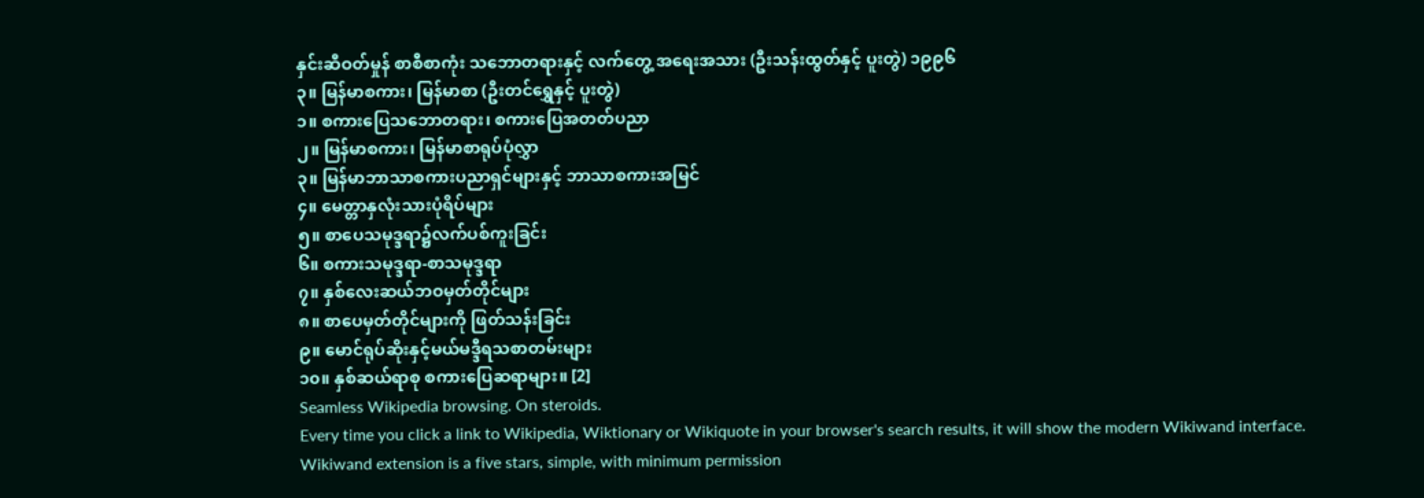နှင်းဆီဝတ်မှုန် စာစီစာကုံး သဘောတရားနှင့် လက်တွေ့ အရေးအသား (ဦးသန်းထွတ်နှင့် ပူးတွဲ) ၁၉၉၆
၃။ မြန်မာစကား၊ မြန်မာစာ (ဦးတင်ရွှေနှင့် ပူးတွဲ)
၁။ စကားပြေသဘောတရား၊ စကားပြေအတတ်ပညာ
၂။ မြန်မာစကား၊ မြန်မာစာရုပ်ပုံလွှာ
၃။ မြန်မာဘာသာစကားပညာရှင်များနှင့် ဘာသာစကားအမြင်
၄။ မေတ္တာနှလုံးသားပုံရိပ်များ
၅။ စာပေသမုဒ္ဒရာ၌လက်ပစ်ကူးခြင်း
၆။ စကားသမုဒ္ဒရာ-စာသမုဒ္ဒရာ
၇။ နှစ်လေးဆယ်ဘဝမှတ်တိုင်များ
၈။ စာပေမှတ်တိုင်များကို ဖြတ်သန်းခြင်း
၉။ မောင်ရုပ်ဆိုးနှင့်မယ်မဒ္ဒီရသစာတမ်းများ
၁၀။ နှစ်ဆယ်ရာစု စကားပြေဆရာများ။ [2]
Seamless Wikipedia browsing. On steroids.
Every time you click a link to Wikipedia, Wiktionary or Wikiquote in your browser's search results, it will show the modern Wikiwand interface.
Wikiwand extension is a five stars, simple, with minimum permission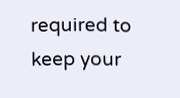required to keep your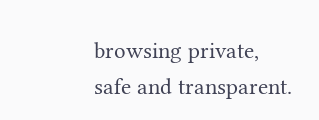browsing private, safe and transparent.